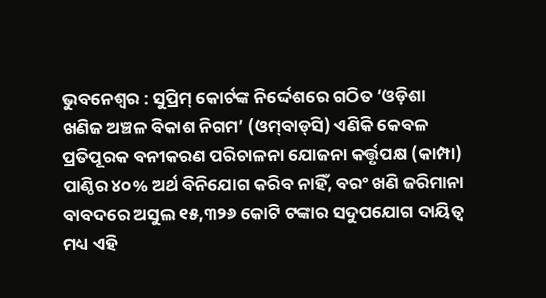ଭୁବନେଶ୍ୱର : ସୁପ୍ରିମ୍‌ କୋର୍ଟଙ୍କ ନିର୍ଦ୍ଦେଶରେ ଗଠିତ ‘ଓଡ଼ିଶା ଖଣିଜ ଅଞ୍ଚଳ ବିକାଶ ନିଗମ’ (ଓମ୍‌ବାଡ୍‌ସି) ଏଣିକି କେବଳ ପ୍ରତିପୂରକ ବନୀକରଣ ପରିଚାଳନା ଯୋଜନା କର୍ତ୍ତୃପକ୍ଷ (କାମ୍ପା) ପାଣ୍ଠିର ୪୦% ଅର୍ଥ ବିନିଯୋଗ କରିବ ନାହିଁ, ବରଂ ଖଣି ଜରିମାନା ବାବଦରେ ଅସୁଲ ୧୫,୩୨୬ କୋଟି ଟଙ୍କାର ସଦୁପଯୋଗ ଦାୟିତ୍ୱ ମଧ୍ୟ ଏହି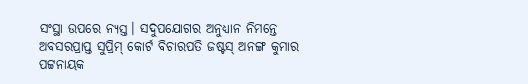ସଂସ୍ଥା ଉପରେ ନ୍ୟସ୍ତ। ସଦୁପଯୋଗର ଅନୁଧ୍ୟାନ ନିମନ୍ତେ ଅବସରପ୍ରାପ୍ତ ସୁପ୍ରିମ୍‌ କୋର୍ଟ ବିଚାରପତି ଜଷ୍ଟସ୍‌ ଅନଙ୍ଗ କୁମାର ପଟ୍ଟନାୟକ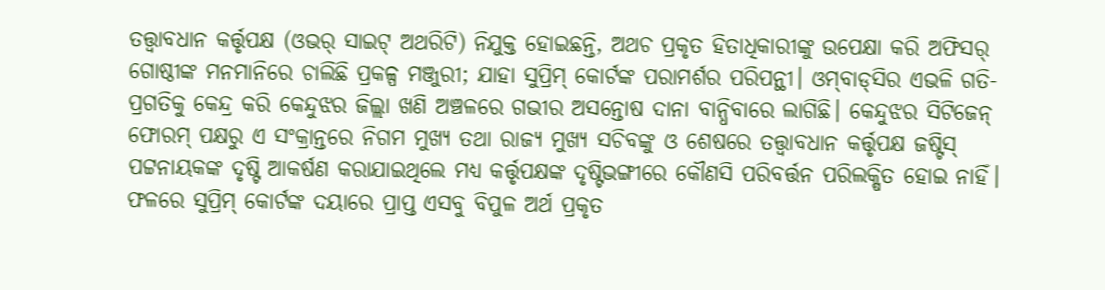ତତ୍ତ୍ୱାବଧାନ କର୍ତ୍ତୃପକ୍ଷ (ଓଭର୍‌ ସାଇଟ୍‌ ଅଥରିଟି) ନିଯୁକ୍ତ ହୋଇଛନ୍ତି, ଅଥଚ ପ୍ରକୃତ ହିତାଧିକାରୀଙ୍କୁ ଉପେକ୍ଷା କରି ଅଫିସର୍‌ ଗୋଷ୍ଠୀଙ୍କ ମନମାନିରେ ଚାଲିଛି ପ୍ରକଳ୍ପ ମଞ୍ଜୁରୀ; ଯାହା ସୁପ୍ରିମ୍‌ କୋର୍ଟଙ୍କ ପରାମର୍ଶର ପରିପନ୍ଥୀ। ଓମ୍‌ବାଡ୍‌ସିର ଏଭଳି ଗତି-ପ୍ରଗତିକୁ କେନ୍ଦ୍ର କରି କେନ୍ଦୁଝର ଜିଲ୍ଲା ଖଣି ଅଞ୍ଚଳରେ ଗଭୀର ଅସନ୍ତୋଷ ଦାନା ବାନ୍ଧିବାରେ ଲାଗିଛି। କେନ୍ଦୁଝର ସିଟିଜେନ୍‌ ଫୋରମ୍‌ ପକ୍ଷରୁ ଏ ସଂକ୍ରାନ୍ତରେ ନିଗମ ମୁଖ୍ୟ ତଥା ରାଜ୍ୟ ମୁଖ୍ୟ ସଚିବଙ୍କୁ ଓ ଶେଷରେ ତତ୍ତ୍ୱାବଧାନ କର୍ତ୍ତୃପକ୍ଷ ଜଷ୍ଟିସ୍‌ ପଟ୍ଟନାୟକଙ୍କ ଦୃଷ୍ଟି ଆକର୍ଷଣ କରାଯାଇଥିଲେ ମଧ୍ୟ କର୍ତ୍ତୃପକ୍ଷଙ୍କ ଦୃଷ୍ଟିଭଙ୍ଗୀରେ କୌଣସି ପରିବର୍ତ୍ତନ ପରିଲକ୍ଷିତ ହୋଇ ନାହିଁ। ଫଳରେ ସୁପ୍ରିମ୍‌ କୋର୍ଟଙ୍କ ଦୟାରେ ପ୍ରାପ୍ତ ଏସବୁ ବିପୁଳ ଅର୍ଥ ପ୍ରକୃତ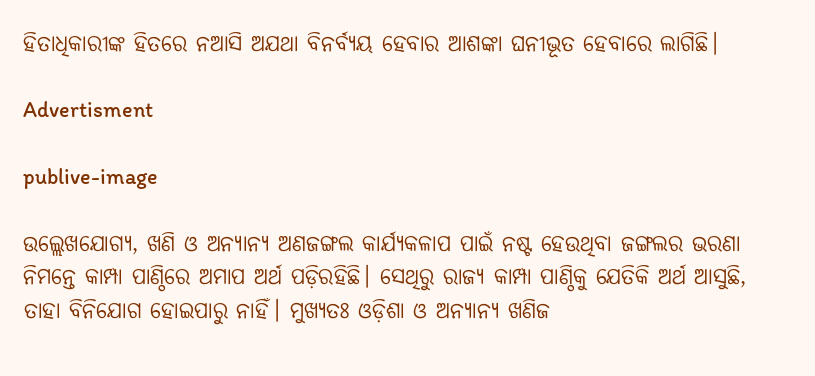ହିତାଧିକାରୀଙ୍କ ହିତରେ ନଆସି ଅଯଥା ବିନର୍ବ୍ୟୟ ହେବାର ଆଶଙ୍କା ଘନୀଭୂତ ହେବାରେ ଲାଗିଛି।

Advertisment

publive-image

ଉଲ୍ଲେଖଯୋଗ୍ୟ, ଖଣି ଓ ଅନ୍ୟାନ୍ୟ ଅଣଜଙ୍ଗଲ କାର୍ଯ୍ୟକଳାପ ପାଇଁ ନଷ୍ଟ ହେଉଥିବା ଜଙ୍ଗଲର ଭରଣା ନିମନ୍ତେ କାମ୍ପା ପାଣ୍ଠିରେ ଅମାପ ଅର୍ଥ ପଡ଼ିରହିଛି। ସେଥିରୁ ରାଜ୍ୟ କାମ୍ପା ପାଣ୍ଠିକୁ ଯେତିକି ଅର୍ଥ ଆସୁଛି, ତାହା ବିନିଯୋଗ ହୋଇପାରୁ ନାହିଁ। ମୁଖ୍ୟତଃ ଓଡ଼ିଶା ଓ ଅନ୍ୟାନ୍ୟ ଖଣିଜ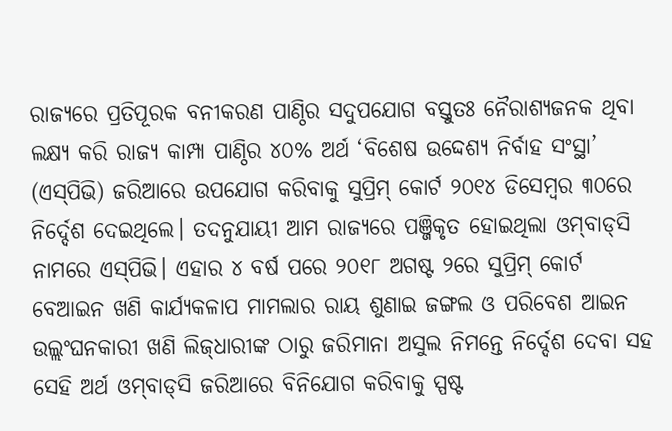ରାଜ୍ୟରେ ପ୍ରତିପୂରକ ବନୀକରଣ ପାଣ୍ଠିର ସଦୁପଯୋଗ ବସ୍ତୁତଃ ନୈରାଶ୍ୟଜନକ ଥିବା ଲକ୍ଷ୍ୟ କରି ରାଜ୍ୟ କାମ୍ପା ପାଣ୍ଠିର ୪୦% ଅର୍ଥ ‘ବିଶେଷ ଉଦ୍ଦେଶ୍ୟ ନିର୍ବାହ ସଂସ୍ଥା’ (ଏସ୍‌ପିଭି) ଜରିଆରେ ଉପଯୋଗ କରିବାକୁ ସୁପ୍ରିମ୍‌ କୋର୍ଟ ୨୦୧୪ ଡିସେମ୍ବର ୩୦ରେ ନିର୍ଦ୍ଦେଶ ଦେଇଥିଲେ। ତଦନୁଯାୟୀ ଆମ ରାଜ୍ୟରେ ପଞ୍ଜିକୃତ ହୋଇଥିଲା ଓମ୍‌ବାଡ୍‌ସି ନାମରେ ଏସ୍‌ପିଭି। ଏହାର ୪ ବର୍ଷ ପରେ ୨୦୧୮ ଅଗଷ୍ଟ ୨ରେ ସୁପ୍ରିମ୍‌ କୋର୍ଟ ବେଆଇନ ଖଣି କାର୍ଯ୍ୟକଳାପ ମାମଲାର ରାୟ ଶୁଣାଇ ଜଙ୍ଗଲ ଓ ପରିବେଶ ଆଇନ ଉଲ୍ଲଂଘନକାରୀ ଖଣି ଲିଜ୍‌ଧାରୀଙ୍କ ଠାରୁ ଜରିମାନା ଅସୁଲ ନିମନ୍ତେ ନିର୍ଦ୍ଦେଶ ଦେବା ସହ ସେହି ଅର୍ଥ ଓମ୍‌ବାଡ୍‌ସି ଜରିଆରେ ବିନିଯୋଗ କରିବାକୁ ସ୍ପଷ୍ଟ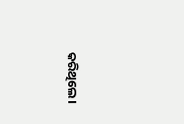କରିଥିଲେ।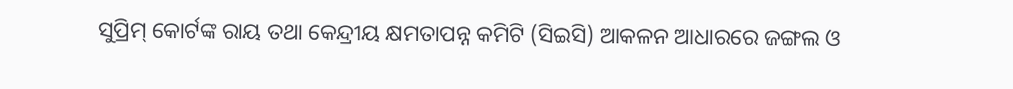ସୁପ୍ରିମ୍‌ କୋର୍ଟଙ୍କ ରାୟ ତଥା କେନ୍ଦ୍ରୀୟ କ୍ଷମତାପନ୍ନ କମିଟି (ସିଇସି) ଆକଳନ ଆଧାରରେ ଜଙ୍ଗଲ ଓ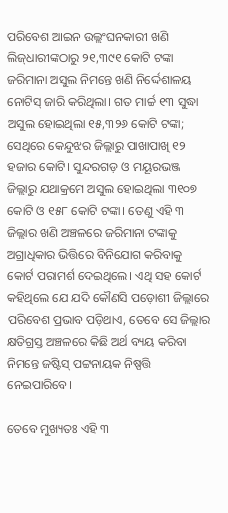ପରିବେଶ ଆଇନ ଉଲ୍ଲଂଘନକାରୀ ଖଣି ଲିଜ୍‌ଧାରୀଙ୍କଠାରୁ ୨୧,୩୯୧ କୋଟି ଟଙ୍କା ଜରିମାନା ଅସୁଲ ନିମନ୍ତେ ଖଣି ନିର୍ଦ୍ଦେଶାଳୟ ନୋଟିସ୍‌ ଜାରି କରିଥିଲା। ଗତ ମାର୍ଚ୍ଚ ୧୩ ସୁଦ୍ଧା ଅସୁଲ ହୋଇଥିଲା ୧୫,୩୨୬ କୋଟି ଟଙ୍କା; ସେଥିରେ କେନ୍ଦୁଝର ଜିଲ୍ଲାରୁ ପାଖାପାଖି ୧୨ ହଜାର କୋଟି। ସୁନ୍ଦରଗଡ଼ ଓ ମୟୂରଭଞ୍ଜ ଜିଲ୍ଲାରୁ ଯଥାକ୍ରମେ ଅସୁଲ ହୋଇଥିଲା ୩୧୦୭ କୋଟି ଓ ୧୫୮ କୋଟି ଟଙ୍କା। ତେଣୁ ଏହି ୩ ଜିଲ୍ଲାର ଖଣି ଅଞ୍ଚଳରେ ଜରିମାନା ଟଙ୍କାକୁ ଅଗ୍ରାଧିକାର ଭିତ୍ତିରେ ବିନିଯୋଗ କରିବାକୁ କୋର୍ଟ ପରାମର୍ଶ ଦେଇଥିଲେ। ଏଥି ସହ କୋର୍ଟ କହିଥିଲେ ଯେ ଯଦି କୌଣସି ପଡ଼ୋଶୀ ଜିଲ୍ଲାରେ ପରିବେଶ ପ୍ରଭାବ ପଡ଼ିଥାଏ, ତେବେ ସେ ଜିଲ୍ଲାର କ୍ଷତିଗ୍ରସ୍ତ ଅଞ୍ଚଳରେ କିଛି ଅର୍ଥ ବ୍ୟୟ କରିବା ନିମନ୍ତେ ଜଷ୍ଟିସ୍‌ ପଟ୍ଟନାୟକ ନିଷ୍ପତ୍ତି ନେଇପାରିବେ।

ତେବେ ମୁଖ୍ୟତଃ ଏହି ୩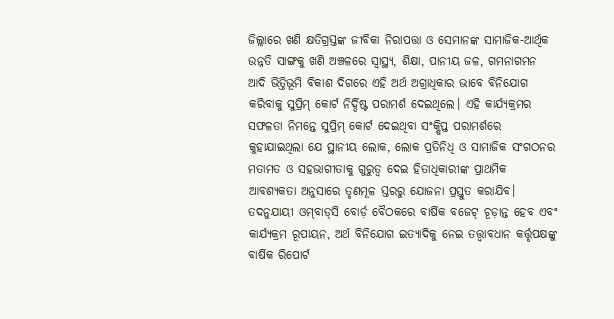ଜିଲ୍ଲାରେ ଖଣି କ୍ଷତିଗ୍ରସ୍ତଙ୍କ ଜୀବିକା ନିରାପତ୍ତା ଓ ସେମାନଙ୍କ ସାମାଜିକ-ଆର୍ଥିକ ଉନ୍ନତି ସାଙ୍ଗକୁ ଖଣି ଅଞ୍ଚଳରେ ସ୍ୱାସ୍ଥ୍ୟ, ଶିକ୍ଷା, ପାନୀୟ ଜଳ, ଗମନାଗମନ ଆଦି ଭିତ୍ତିଭୂମି ବିକାଶ ଦିଗରେ ଏହି ଅର୍ଥ ଅଗ୍ରାଧିକାର ଭାବେ ବିନିଯୋଗ କରିବାକୁ ସୁପ୍ରିମ୍‌ କୋର୍ଟ ନିର୍ଦ୍ଦିଷ୍ଟ ପରାମର୍ଶ ଦେଇଥିଲେ। ଏହି କାର୍ଯ୍ୟକ୍ରମର ସଫଳତା ନିମନ୍ତେ ସୁପ୍ରିମ୍‌ କୋର୍ଟ ଦେଇଥିବା ସଂକ୍ଷିପ୍ତ ପରାମର୍ଶରେ କୁହାଯାଇଥିଲା ଯେ ସ୍ଥାନୀୟ ଲୋକ, ଲୋକ ପ୍ରତିନିଧି ଓ ସାମାଜିକ ସଂଗଠନର ମତାମତ ଓ ସହଭାଗୀତାକୁ ଗୁରୁତ୍ୱ ଦେଇ ହିତାଧିକାରୀଙ୍କ ପ୍ରାଥମିକ ଆବଶ୍ୟକତା ଅନୁସାରେ ତୃଣମୂଳ ସ୍ତରରୁ ଯୋଜନା ପ୍ରସ୍ତୁତ କରାଯିବ। ତଦନୁଯାୟୀ ଓମ୍‌ବାଡ୍‌ସି ବୋର୍ଡ଼ ବୈଠକରେ ବାର୍ଷିକ ବଜେଟ୍‌ ଚୂଡ଼ାନ୍ତ ହେବ ଏବଂ କାର୍ଯ୍ୟକ୍ରମ ରୂପାୟନ, ଅର୍ଥ ବିନିଯୋଗ ଇତ୍ୟାଦିକୁ ନେଇ ତତ୍ତ୍ୱାବଧାନ କର୍ତ୍ତୃପକ୍ଷଙ୍କୁ ବାର୍ଷିକ ରିପୋର୍ଟ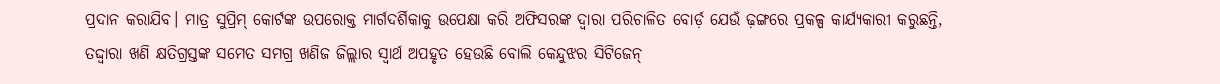ପ୍ରଦାନ କରାଯିବ। ମାତ୍ର ସୁପ୍ରିମ୍‌ କୋର୍ଟଙ୍କ ଉପରୋକ୍ତ ମାର୍ଗଦର୍ଶିକାକୁ ଉପେକ୍ଷା କରି ଅଫିସରଙ୍କ ଦ୍ୱାରା ପରିଚାଳିତ ବୋର୍ଡ଼ ଯେଉଁ ଢ଼ଙ୍ଗରେ ପ୍ରକଳ୍ପ କାର୍ଯ୍ୟକାରୀ କରୁଛନ୍ତି, ତଦ୍ଦ୍ଵାରା ଖଣି କ୍ଷତିଗ୍ରସ୍ତଙ୍କ ସମେତ ସମଗ୍ର ଖଣିଜ ଜିଲ୍ଲାର ସ୍ୱାର୍ଥ ଅପହୃତ ହେଉଛି ବୋଲି କେନ୍ଦୁଝର ସିଟିଜେନ୍‌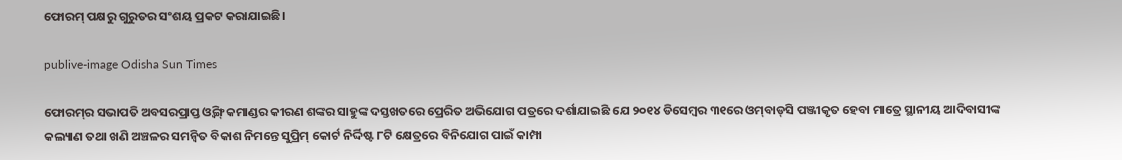ଫୋରମ୍‌ ପକ୍ଷରୁ ଗୁରୁତର ସଂଶୟ ପ୍ରକଟ କରାଯାଇଛି।

publive-image Odisha Sun Times

ଫୋରମ୍‌ର ସଭାପତି ଅବସରପ୍ରାପ୍ତ ଓ୍ଵିଙ୍ଗ୍‌ କମାଣ୍ଡର କୀରଣ ଶଙ୍କର ସାହୁଙ୍କ ଦସ୍ତଖତରେ ପ୍ରେରିତ ଅଭିଯୋଗ ପତ୍ରରେ ଦର୍ଶାଯାଇଛି ଯେ ୨୦୧୪ ଡିସେମ୍ବର ୩୧ରେ ଓମ୍‌ବାଡ୍‌ସି ପଞ୍ଜୀକୃତ ହେବା ମାତ୍ରେ ସ୍ଥାନୀୟ ଆଦିବାସୀଙ୍କ କଲ୍ୟାଣ ତଥା ଖଣି ଅଞ୍ଚଳର ସମନ୍ଵିତ ବିକାଶ ନିମନ୍ତେ ସୁପ୍ରିମ୍‌ କୋର୍ଟ ନିର୍ଦ୍ଦିଷ୍ଟ ୮ଟି କ୍ଷେତ୍ରରେ ବିନିଯୋଗ ପାଇଁ କାମ୍ପା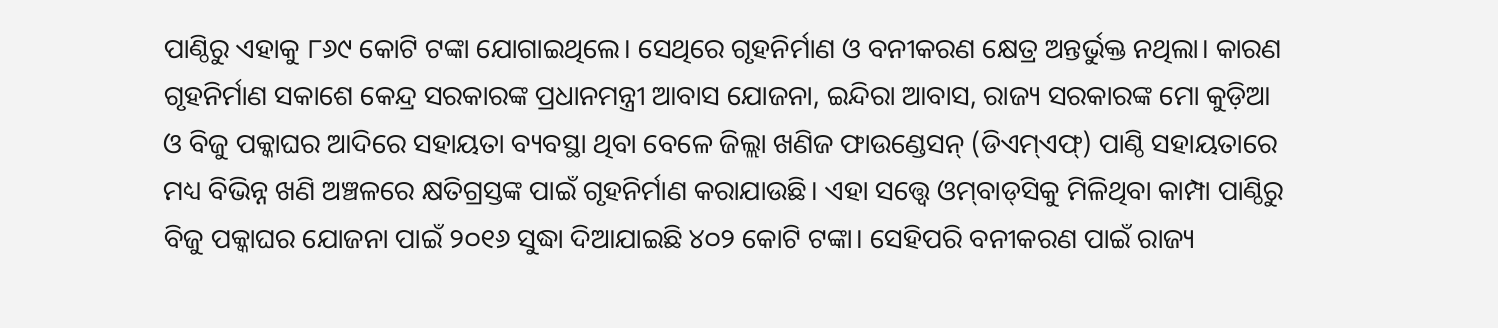ପାଣ୍ଠିରୁ ଏହାକୁ ୮୬୯ କୋଟି ଟଙ୍କା ଯୋଗାଇଥିଲେ। ସେଥିରେ ଗୃହନିର୍ମାଣ ଓ ବନୀକରଣ କ୍ଷେତ୍ର ଅନ୍ତର୍ଭୁକ୍ତ ନଥିଲା। କାରଣ ଗୃହନିର୍ମାଣ ସକାଶେ କେନ୍ଦ୍ର ସରକାରଙ୍କ ପ୍ରଧାନମନ୍ତ୍ରୀ ଆବାସ ଯୋଜନା, ଇନ୍ଦିରା ଆବାସ, ରାଜ୍ୟ ସରକାରଙ୍କ ମୋ କୁଡ଼ିଆ ଓ ବିଜୁ ପକ୍କାଘର ଆଦିରେ ସହାୟତା ବ୍ୟବସ୍ଥା ଥିବା ବେଳେ ଜିଲ୍ଲା ଖଣିଜ ଫାଉଣ୍ଡେସନ୍‌ (ଡିଏମ୍‌ଏଫ୍‌) ପାଣ୍ଠି ସହାୟତାରେ ମଧ୍ୟ ବିଭିନ୍ନ ଖଣି ଅଞ୍ଚଳରେ କ୍ଷତିଗ୍ରସ୍ତଙ୍କ ପାଇଁ ଗୃହନିର୍ମାଣ କରାଯାଉଛି। ଏହା ସତ୍ତ୍ୱେ ଓମ୍‌ବାଡ୍‌ସିକୁ ମିଳିଥିବା କାମ୍ପା ପାଣ୍ଠିରୁ ବିଜୁ ପକ୍କାଘର ଯୋଜନା ପାଇଁ ୨୦୧୬ ସୁଦ୍ଧା ଦିଆଯାଇଛି ୪୦୨ କୋଟି ଟଙ୍କା। ସେହିପରି ବନୀକରଣ ପାଇଁ ରାଜ୍ୟ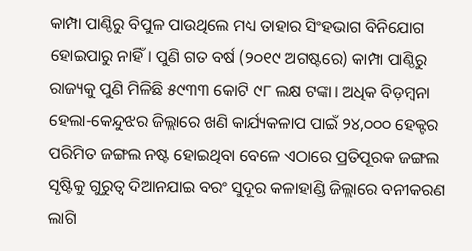କାମ୍ପା ପାଣ୍ଠିରୁ ବିପୁଳ ପାଉଥିଲେ ମଧ୍ୟ ତାହାର ସିଂହଭାଗ ବିନିଯୋଗ ହୋଇପାରୁ ନାହିଁ। ପୁଣି ଗତ ବର୍ଷ (୨୦୧୯ ଅଗଷ୍ଟରେ) କାମ୍ପା ପାଣ୍ଠିରୁ ରାଜ୍ୟକୁ ପୁଣି ମିଳିଛି ୫୯୩୩ କୋଟି ୯୮ ଲକ୍ଷ ଟଙ୍କା। ଅଧିକ ବିଡ଼ମ୍ବନା ହେଲା-କେନ୍ଦୁଝର ଜିଲ୍ଲାରେ ଖଣି କାର୍ଯ୍ୟକଳାପ ପାଇଁ ୨୪,୦୦୦ ହେକ୍ଟର ପରିମିତ ଜଙ୍ଗଲ ନଷ୍ଟ ହୋଇଥିବା ବେଳେ ଏଠାରେ ପ୍ରତିପୂରକ ଜଙ୍ଗଲ ସୃଷ୍ଟିକୁ ଗୁରୁତ୍ୱ ଦିଆନଯାଇ ବରଂ ସୁଦୂର କଳାହାଣ୍ଡି ଜିଲ୍ଲାରେ ବନୀକରଣ ଲାଗି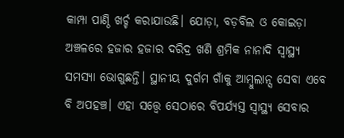କାମ୍ପା ପାଣ୍ଠି ଖର୍ଚ୍ଚ କରାଯାଉଛି। ଯୋଡ଼ା, ବଡ଼ବିଲ ଓ କୋଇଡ଼ା ଅଞ୍ଚଳରେ ହଜାର ହଜାର ଦରିଦ୍ର ଖଣି ଶ୍ରମିକ ନାନାଦି ସ୍ୱାସ୍ଥ୍ୟ ସମସ୍ୟା ଭୋଗୁଛନ୍ତି। ସ୍ଥାନୀୟ ଦୁର୍ଗମ ଗାଁକୁ ଆମ୍ବୁଲାନ୍ସ ସେବା ଏବେ ବି ଅପହଞ୍ଚ। ଏହା ସତ୍ତ୍ୱେ ସେଠାରେ ବିପର୍ଯ୍ୟସ୍ତ ସ୍ୱାସ୍ଥ୍ୟ ସେବାର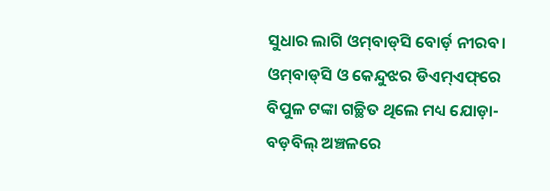ସୁଧାର ଲାଗି ଓମ୍‌ବାଡ୍‌ସି ବୋର୍ଡ଼ ନୀରବ। ଓମ୍‌ବାଡ୍‌ସି ଓ କେନ୍ଦୁଝର ଡିଏମ୍‌ଏଫ୍‌ରେ ବିପୁଳ ଟଙ୍କା ଗଚ୍ଛିତ ଥିଲେ ମଧ୍ୟ ଯୋଡ଼ା-ବଡ଼ବିଲ୍‌ ଅଞ୍ଚଳରେ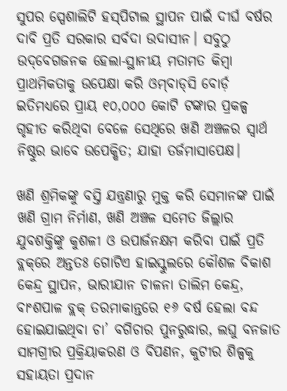ସୁପର ସ୍ପେଶାଲିଟି ହସ୍‌ପିଟାଲ ସ୍ଥାପନ ପାଇଁ ଦୀର୍ଘ ବର୍ଷର ଦାବି ପ୍ରତି ସରକାର ସର୍ବଦା ଉଦାସୀନ। ସବୁଠୁ ଉଦ୍‌ବେଗଜନକ ହେଲା-ସ୍ଥାନୀୟ ମତାମତ କିମ୍ବା ପ୍ରାଥମିକତାକୁ ଉପେକ୍ଷା କରି ଓମ୍‌ବାଡ୍‌ସି ବୋର୍ଡ଼ ଇତିମଧ୍ୟରେ ପ୍ରାୟ ୧୦,୦୦୦ କୋଟି ଟଙ୍କାର ପ୍ରକଳ୍ପ ଗୃହୀତ କରିଥିବା ବେଳେ ସେଥିରେ ଖଣି ଅଞ୍ଚଳର ସ୍ୱାର୍ଥ ନିଷ୍ଠୁର ଭାବେ ଉପେକ୍ଷିତ; ଯାହା ତର୍ଜମାସାପେକ୍ଷ।

ଖଣି ଶ୍ରମିକଙ୍କୁ ବସ୍ତି ଯନ୍ତ୍ରଣାରୁ ମୁକ୍ତ କରି ସେମାନଙ୍କ ପାଇଁ ଖଣି ଗ୍ରାମ ନିର୍ମାଣ, ଖଣି ଅଞ୍ଚଳ ସମେତ ଜିଲ୍ଲାର ଯୁବଶକ୍ତିଙ୍କୁ କୁଶଳୀ ଓ ଉପାର୍ଜନକ୍ଷମ କରିବା ପାଇଁ ପ୍ରତି ବ୍ଲକ୍‌ରେ ଅନ୍ତତଃ ଗୋଟିଏ ହାଇସ୍କୁଲରେ କୌଶଳ ବିକାଶ କେନ୍ଦ୍ର ସ୍ଥାପନ, ଭାରୀଯାନ ଚାଳନା ତାଲିମ କେନ୍ଦ୍ର, ବାଂଶପାଳ ବ୍ଲକ୍‌ ତରମାକାନ୍ତରେ ୧୬ ବର୍ଷ ହେଲା ବନ୍ଦ ହୋଇଯାଇଥିବା ଚା’ ବଗିଚାର ପୁନରୁଦ୍ଧାର, ଲଘୁ ବନଜାତ ସାମଗ୍ରୀର ପ୍ରକ୍ରିୟାକରଣ ଓ ବିପଣନ, କୁଟୀର ଶିଳ୍ପକୁ ସହାୟତା ପ୍ରଦାନ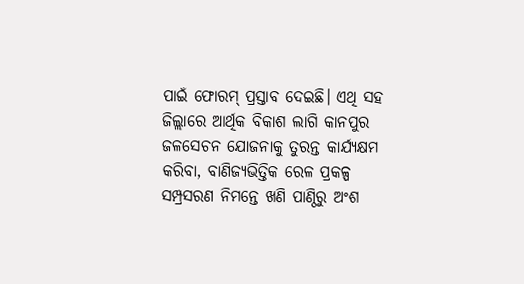ପାଇଁ ଫୋରମ୍‌ ପ୍ରସ୍ତାବ ଦେଇଛି। ଏଥି ସହ ଜିଲ୍ଲାରେ ଆର୍ଥିକ ବିକାଶ ଲାଗି କାନପୁର ଜଳସେଚନ ଯୋଜନାକୁ ତୁରନ୍ତ କାର୍ଯ୍ୟକ୍ଷମ କରିବା, ବାଣିଜ୍ୟଭିତ୍ତିକ ରେଳ ପ୍ରକଳ୍ପ ସମ୍ପ୍ରସରଣ ନିମନ୍ତେ ଖଣି ପାଣ୍ଠିରୁ ଅଂଶ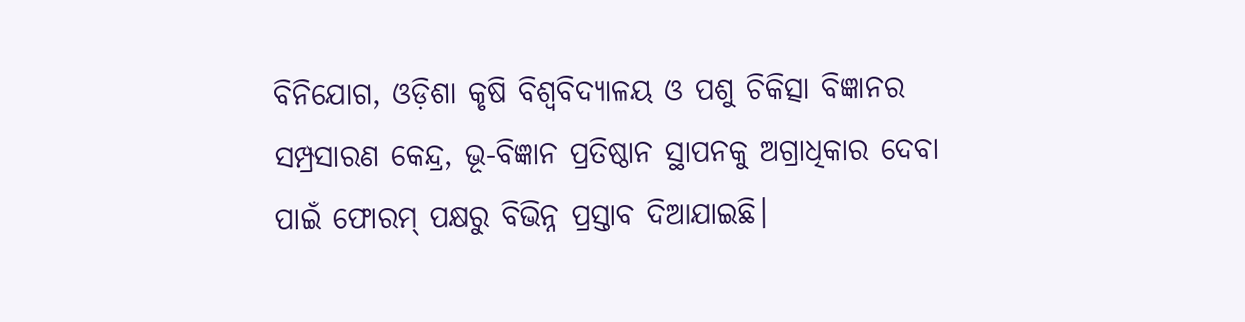ବିନିଯୋଗ, ଓଡ଼ିଶା କୃଷି ବିଶ୍ୱବିଦ୍ୟାଳୟ ଓ ପଶୁ ଚିକିତ୍ସା ବିଜ୍ଞାନର ସମ୍ପ୍ରସାରଣ କେନ୍ଦ୍ର, ଭୂ-ବିଜ୍ଞାନ ପ୍ରତିଷ୍ଠାନ ସ୍ଥାପନକୁ ଅଗ୍ରାଧିକାର ଦେବା ପାଇଁ ଫୋରମ୍‌ ପକ୍ଷରୁ ବିଭିନ୍ନ ପ୍ରସ୍ତାବ ଦିଆଯାଇଛି।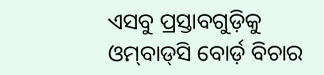ଏସବୁ ପ୍ରସ୍ତାବଗୁଡ଼ିକୁ ଓମ୍‌ବାଡ୍‌ସି ବୋର୍ଡ଼ ବିଚାର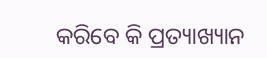କରିବେ କି ପ୍ରତ୍ୟାଖ୍ୟାନ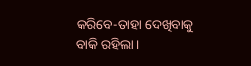କରିବେ-ତାହା ଦେଖିବାକୁ ବାକି ରହିଲା।